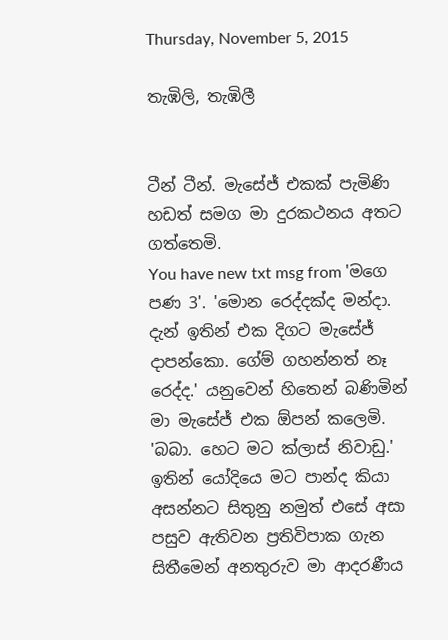Thursday, November 5, 2015

තැඹිලි, තැඹිලී


ටීන් ටීන්. මැසේජ් එකක් පැමිණි හඩත් සමග මා දුරකථනය අතට ගත්තෙමි.
You have new txt msg from 'මගෙ පණ 3'. 'මොන රෙද්දක්ද මන්දා. දැන් ඉතින් එක දිගට මැසේජ් දාපන්කො. ගේම් ගහන්නත් නෑ රෙද්ද.' යනුවෙන් හිතෙන් බණිමින් මා මැසේජ් එක ඕපන් කලෙමි.
'බබා. හෙට මට ක්ලාස් නිවාඩු.'
ඉතින් යෝදියෙ මට පාන්ද කියා අසන්නට සිතුනු නමුත් එසේ අසා පසුව ඇතිවන ප්‍රතිවිපාක ගැන සිතීමෙන් අනතුරුව මා ආදරණීය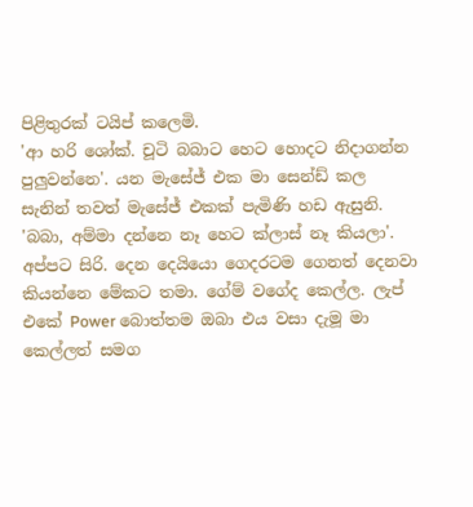පිළිතුරක් ටයිප් කලෙමි.
'ආ හරි ශෝක්. චූටි බබාට හෙට හොදට නිදාගන්න පුලුවන්නෙ'. යන මැසේජ් එක මා සෙන්ඩ් කල සැනින් තවත් මැසේජ් එකක් පැමිණි හඩ ඇසුනි.
'බබා, අම්මා දන්නෙ නෑ හෙට ක්ලාස් නෑ කියලා'.
අප්පට සිරි. දෙන දෙයියො ගෙදරටම ගෙනත් දෙනවා කියන්නෙ මේකට තමා. ගේම් වගේද කෙල්ල. ලැප් එකේ Power බොත්තම ඔබා එය වසා දැමූ මා කෙල්ලත් සමග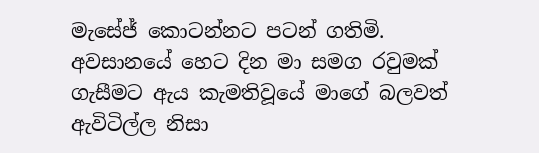මැසේජ් කොටන්නට පටන් ගතිමි.
අවසානයේ හෙට දින මා සමග රවුමක් ගැසීමට ඇය කැමතිවූයේ මාගේ බලවත් ඇවිටිල්ල නිසා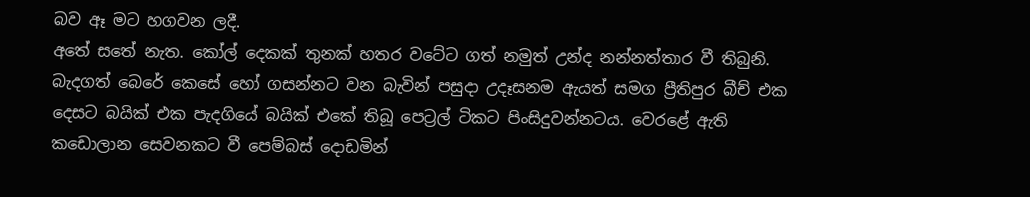බව ඈ මට හගවන ලදී.
අතේ සතේ නැත. කෝල් දෙකක් තුනක් හතර වටේට ගත් නමුත් උන්ද නන්නත්තාර වී තිබුනි. බැදගත් බෙරේ කෙසේ හෝ ගසන්නට වන බැවින් පසුදා උදෑසනම ඇයත් සමග ප්‍රීතිපුර බීච් එක දෙසට බයික් එක පැදගියේ බයික් එකේ තිබූ පෙට්‍රල් ටිකට පිංසිදුවන්නටය. වෙරළේ ඇති කඩොලාන සෙවනකට වී පෙම්බස් දොඩමින්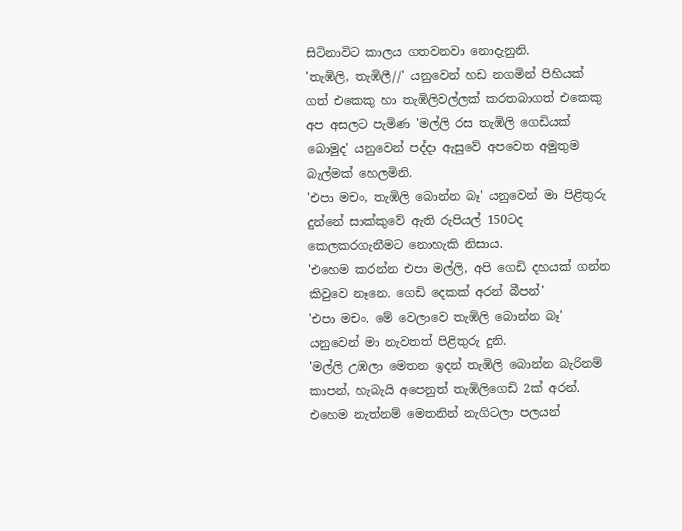සිටිනාවිට කාලය ගතවනවා නොදැනුනි.
'තැඹිලි, තැඹිලී//' යනුවෙන් හඩ නගමින් පිහියක් ගත් එකෙකු හා තැඹිලිවල්ලක් කරතබාගත් එකෙකු අප අසලට පැමිණ 'මල්ලි රස තැඹිලි ගෙඩියක් බොමුද' යනුවෙන් පද්දා ඇසුවේ අපවෙත අමුතුම බැල්මක් හෙලමිනි.
'එපා මචං, තැඹිලි බොන්න බෑ' යනුවෙන් මා පිළිතුරු දුන්නේ සාක්කුවේ ඇති රුපියල් 150ටද කෙලකරගැනීමට නොහැකි නිසාය.
'එහෙම කරන්න එපා මල්ලි, අපි ගෙඩි දහයක් ගන්න කිවුවෙ නෑනෙ. ගෙඩි දෙකක් අරන් බීපන්'
'එපා මචං. මේ වෙලාවෙ තැඹිලි බොන්න බෑ' යනුවෙන් මා නැවතත් පිළිතුරු දුනි.
'මල්ලි උඹලා මෙතන ඉදන් තැඹිලි බොන්න බැරිනම් කාපන්, හැබැයි අපෙනුත් තැඹිලිගෙඩි 2ක් අරන්. එහෙම නැත්නම් මෙතනින් නැගිටලා පලයන්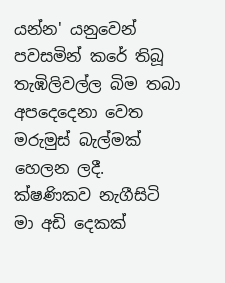යන්න' යනුවෙන් පවසමින් කරේ තිබූ තැඹිලිවල්ල බිම තබා අපදෙදෙනා වෙත මරුමුස් බැල්මක් හෙලන ලදී.
ක්ෂණිකව නැගීසිටි මා අඩි දෙකක්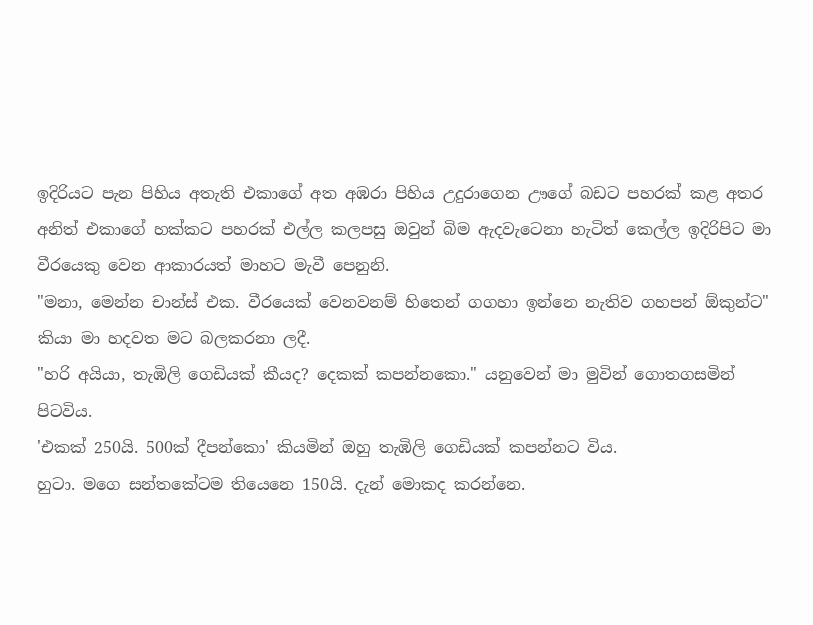ඉදිරියට පැන පිහිය අතැති එකාගේ අත අඹරා පිහිය උදුරාගෙන ඌගේ බඩට පහරක් කළ අතර අනිත් එකාගේ හක්කට පහරක් එල්ල කලපසු ඔවුන් බිම ඇදවැටෙනා හැටිත් කෙල්ල ඉදිරිපිට මා වීරයෙකු වෙන ආකාරයත් මාහට මැවී පෙනුනි.
"මනා, මෙන්න චාන්ස් එක. වීරයෙක් වෙනවනම් හිතෙන් ගගහා ඉන්නෙ නැතිව ගහපන් ඕකුන්ට" කියා මා හදවත මට බලකරනා ලදී.
"හරි අයියා, තැඹිලි ගෙඩියක් කීයද? දෙකක් කපන්නකො." යනුවෙන් මා මුවින් ගොතගසමින් පිටවිය.
'එකක් 250යි. 500ක් දීපන්කො' කියමින් ඔහු තැඹිලි ගෙඩියක් කපන්නට විය.
හුටා. මගෙ සන්තකේටම තියෙනෙ 150යි. දැන් මොකද කරන්නෙ.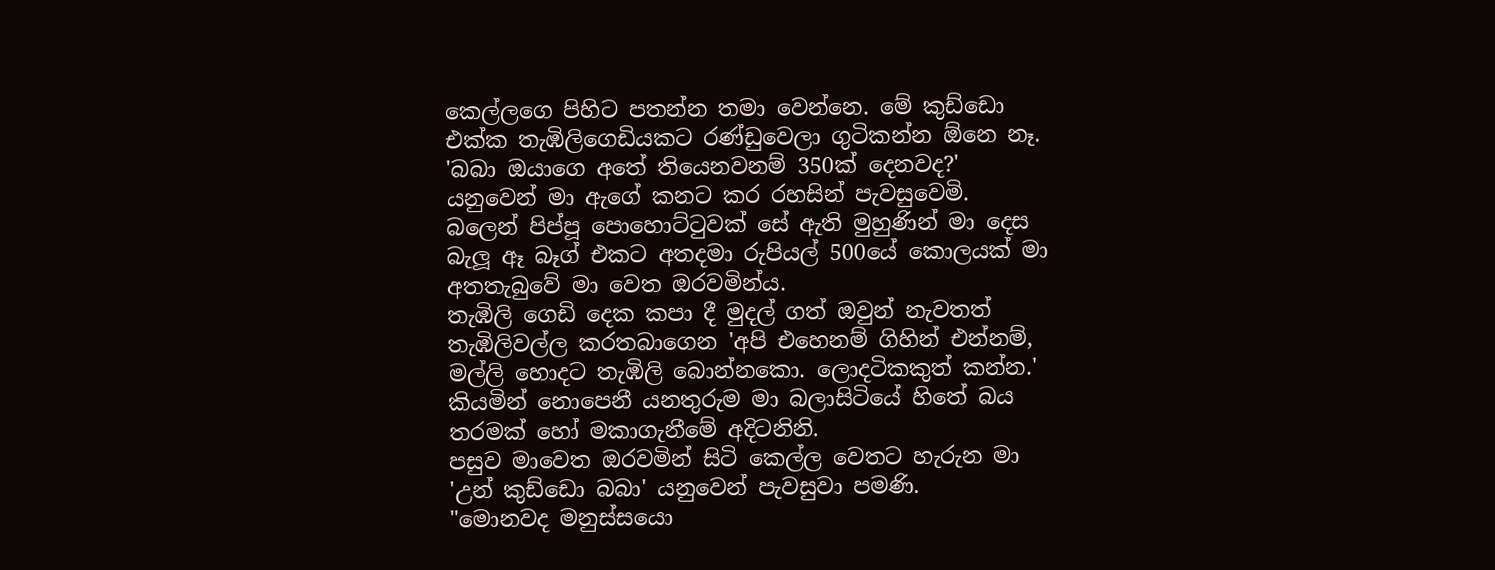කෙල්ලගෙ පිහිට පතන්න තමා වෙන්නෙ. මේ කුඩ්ඩො එක්ක තැඹිලිගෙඩියකට රණ්ඩුවෙලා ගුටිකන්න ඕනෙ නෑ.
'බබා ඔයාගෙ අතේ තියෙනවනම් 350ක් දෙනවද?' යනුවෙන් මා ඇගේ කනට කර රහසින් පැවසුවෙමි. බලෙන් පිප්පූ පොහොට්ටුවක් සේ ඇති මුහුණින් මා දෙස බැලූ ඈ බෑග් එකට අතදමා රුපියල් 500යේ කොලයක් මා අතතැබුවේ මා වෙත ඔරවමින්ය.
තැඹිලි ගෙඩි දෙක කපා දී මුදල් ගත් ඔවුන් නැවතත් තැඹිලිවල්ල කරතබාගෙන 'අපි එහෙනම් ගිහින් එන්නම්, මල්ලි හොදට තැඹිලි බොන්නකො. ලොදටිකකුත් කන්න.' කියමින් නොපෙනී යනතුරුම මා බලාසිටියේ හිතේ බය තරමක් හෝ මකාගැනීමේ අදිටනිනි.
පසුව මාවෙත ඔරවමින් සිටි කෙල්ල වෙතට හැරුන මා 'උන් කුඩ්ඩො බබා' යනුවෙන් පැවසුවා පමණි.
"මොනවද මනුස්සයො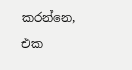කරන්නෙ, එක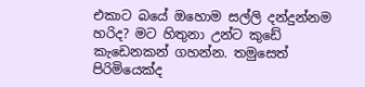එකාට බයේ ඔහොම සල්ලි දන්දුන්නම හරිද? මට හිතුනා උන්ට කුඩේ කැඩෙනකන් ගහන්න. තමුසෙත් පිරිමියෙක්ද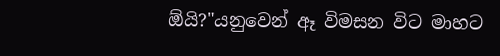ඕයි?"යනුවෙන් ඈ විමසන විට මාහට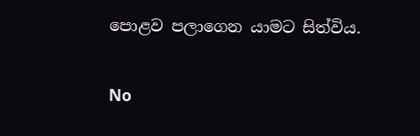පොළව පලාගෙන යාමට සිත්විය.

No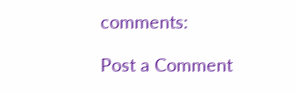comments:

Post a Comment